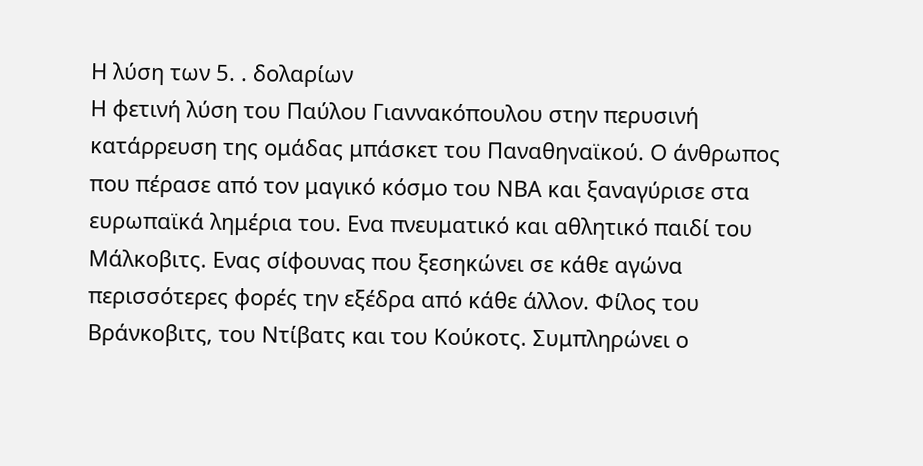Η λύση των 5. . δολαρίων
Η φετινή λύση του Παύλου Γιαννακόπουλου στην περυσινή κατάρρευση της ομάδας μπάσκετ του Παναθηναϊκού. Ο άνθρωπος που πέρασε από τον μαγικό κόσμο του ΝΒΑ και ξαναγύρισε στα ευρωπαϊκά λημέρια του. Ενα πνευματικό και αθλητικό παιδί του Μάλκοβιτς. Ενας σίφουνας που ξεσηκώνει σε κάθε αγώνα περισσότερες φορές την εξέδρα από κάθε άλλον. Φίλος του Βράνκοβιτς, του Ντίβατς και του Κούκοτς. Συμπληρώνει ο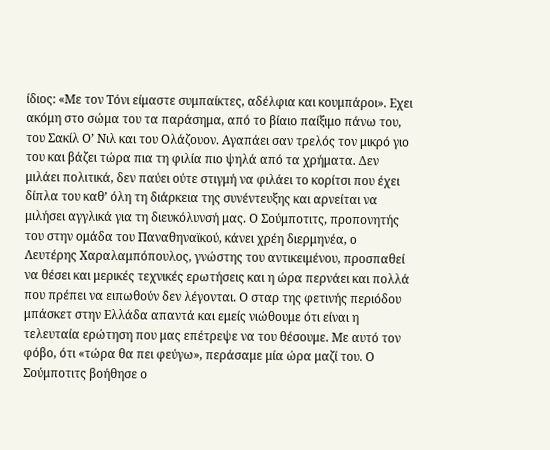ίδιος: «Με τον Τόνι είμαστε συμπαίκτες, αδέλφια και κουμπάροι». Εχει ακόμη στο σώμα του τα παράσημα, από το βίαιο παίξιμο πάνω του, του Σακίλ Ο’ Νιλ και του Ολάζουον. Αγαπάει σαν τρελός τον μικρό γιο του και βάζει τώρα πια τη φιλία πιο ψηλά από τα χρήματα. Δεν μιλάει πολιτικά, δεν παύει ούτε στιγμή να φιλάει το κορίτσι που έχει δίπλα του καθ’ όλη τη διάρκεια της συνέντευξης και αρνείται να μιλήσει αγγλικά για τη διευκόλυνσή μας. Ο Σούμποτιτς, προπονητής του στην ομάδα του Παναθηναϊκού, κάνει χρέη διερμηνέα, ο Λευτέρης Χαραλαμπόπουλος, γνώστης του αντικειμένου, προσπαθεί να θέσει και μερικές τεχνικές ερωτήσεις και η ώρα περνάει και πολλά που πρέπει να ειπωθούν δεν λέγονται. Ο σταρ της φετινής περιόδου μπάσκετ στην Ελλάδα απαντά και εμείς νιώθουμε ότι είναι η τελευταία ερώτηση που μας επέτρεψε να του θέσουμε. Με αυτό τον φόβο, ότι «τώρα θα πει φεύγω», περάσαμε μία ώρα μαζί του. Ο Σούμποτιτς βοήθησε ο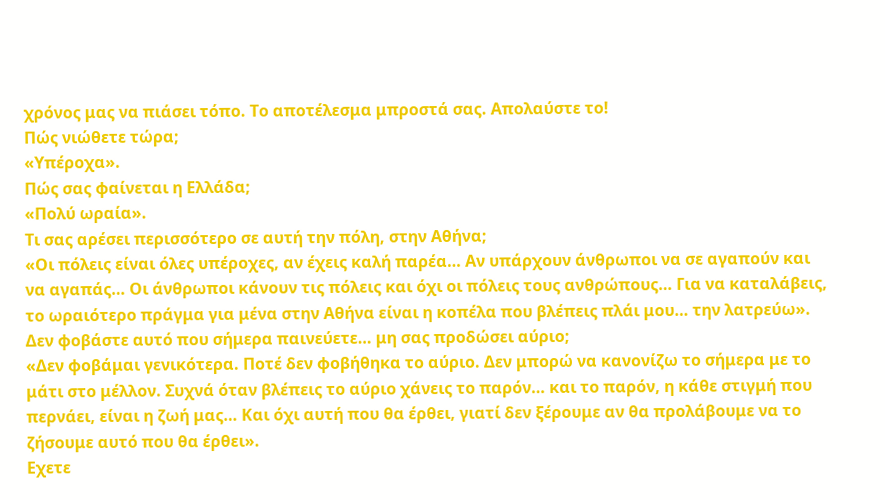χρόνος μας να πιάσει τόπο. Το αποτέλεσμα μπροστά σας. Απολαύστε το!
Πώς νιώθετε τώρα;
«Υπέροχα».
Πώς σας φαίνεται η Ελλάδα;
«Πολύ ωραία».
Τι σας αρέσει περισσότερο σε αυτή την πόλη, στην Αθήνα;
«Οι πόλεις είναι όλες υπέροχες, αν έχεις καλή παρέα… Αν υπάρχουν άνθρωποι να σε αγαπούν και να αγαπάς… Οι άνθρωποι κάνουν τις πόλεις και όχι οι πόλεις τους ανθρώπους… Για να καταλάβεις, το ωραιότερο πράγμα για μένα στην Αθήνα είναι η κοπέλα που βλέπεις πλάι μου… την λατρεύω».
Δεν φοβάστε αυτό που σήμερα παινεύετε… μη σας προδώσει αύριο;
«Δεν φοβάμαι γενικότερα. Ποτέ δεν φοβήθηκα το αύριο. Δεν μπορώ να κανονίζω το σήμερα με το μάτι στο μέλλον. Συχνά όταν βλέπεις το αύριο χάνεις το παρόν… και το παρόν, η κάθε στιγμή που περνάει, είναι η ζωή μας… Και όχι αυτή που θα έρθει, γιατί δεν ξέρουμε αν θα προλάβουμε να το ζήσουμε αυτό που θα έρθει».
Εχετε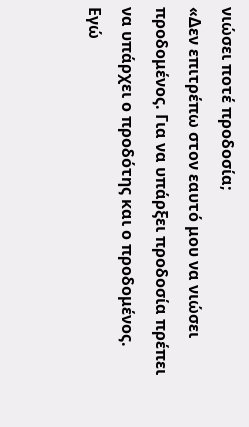νιώσει ποτέ προδοσία;
«Δεν επιτρέπω στον εαυτό μου να νιώσει προδομένος. Για να υπάρξει προδοσία πρέπει να υπάρχει ο προδότης και ο προδομένος. Εγώ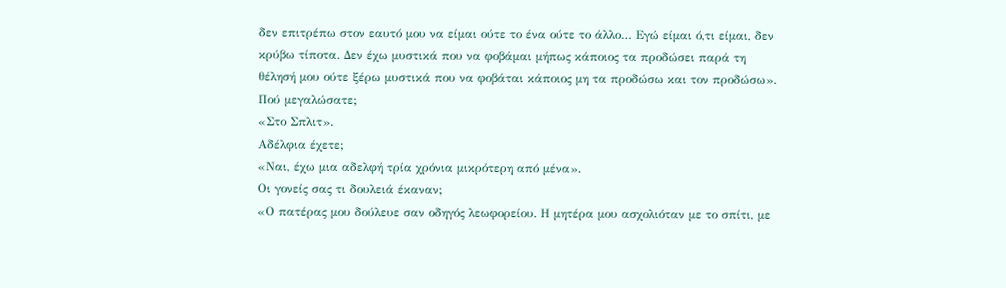δεν επιτρέπω στον εαυτό μου να είμαι ούτε το ένα ούτε το άλλο… Εγώ είμαι ό,τι είμαι, δεν κρύβω τίποτα. Δεν έχω μυστικά που να φοβάμαι μήπως κάποιος τα προδώσει παρά τη θέλησή μου ούτε ξέρω μυστικά που να φοβάται κάποιος μη τα προδώσω και τον προδώσω».
Πού μεγαλώσατε;
«Στο Σπλιτ».
Αδέλφια έχετε;
«Ναι, έχω μια αδελφή τρία χρόνια μικρότερη από μένα».
Οι γονείς σας τι δουλειά έκαναν;
«Ο πατέρας μου δούλευε σαν οδηγός λεωφορείου. Η μητέρα μου ασχολιόταν με το σπίτι, με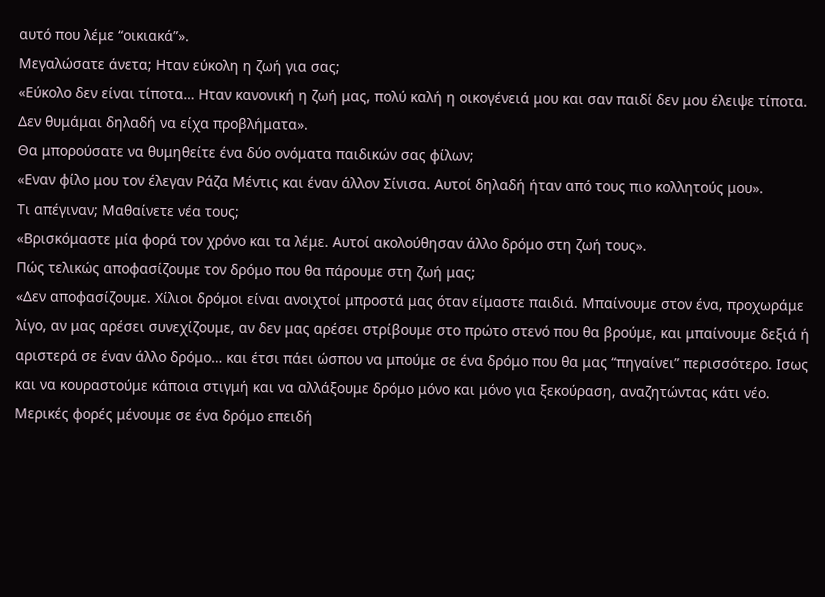αυτό που λέμε “οικιακά”».
Μεγαλώσατε άνετα; Ηταν εύκολη η ζωή για σας;
«Εύκολο δεν είναι τίποτα… Ηταν κανονική η ζωή μας, πολύ καλή η οικογένειά μου και σαν παιδί δεν μου έλειψε τίποτα. Δεν θυμάμαι δηλαδή να είχα προβλήματα».
Θα μπορούσατε να θυμηθείτε ένα δύο ονόματα παιδικών σας φίλων;
«Εναν φίλο μου τον έλεγαν Ράζα Μέντις και έναν άλλον Σίνισα. Αυτοί δηλαδή ήταν από τους πιο κολλητούς μου».
Τι απέγιναν; Μαθαίνετε νέα τους;
«Βρισκόμαστε μία φορά τον χρόνο και τα λέμε. Αυτοί ακολούθησαν άλλο δρόμο στη ζωή τους».
Πώς τελικώς αποφασίζουμε τον δρόμο που θα πάρουμε στη ζωή μας;
«Δεν αποφασίζουμε. Χίλιοι δρόμοι είναι ανοιχτοί μπροστά μας όταν είμαστε παιδιά. Μπαίνουμε στον ένα, προχωράμε λίγο, αν μας αρέσει συνεχίζουμε, αν δεν μας αρέσει στρίβουμε στο πρώτο στενό που θα βρούμε, και μπαίνουμε δεξιά ή αριστερά σε έναν άλλο δρόμο… και έτσι πάει ώσπου να μπούμε σε ένα δρόμο που θα μας “πηγαίνει” περισσότερο. Ισως και να κουραστούμε κάποια στιγμή και να αλλάξουμε δρόμο μόνο και μόνο για ξεκούραση, αναζητώντας κάτι νέο. Μερικές φορές μένουμε σε ένα δρόμο επειδή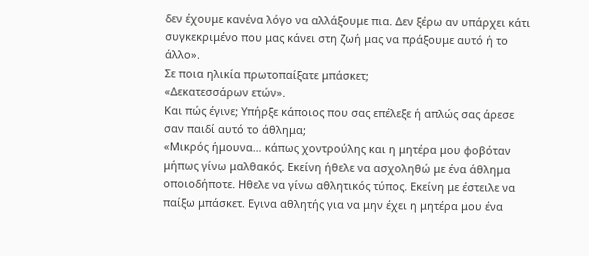δεν έχουμε κανένα λόγο να αλλάξουμε πια. Δεν ξέρω αν υπάρχει κάτι συγκεκριμένο που μας κάνει στη ζωή μας να πράξουμε αυτό ή το άλλο».
Σε ποια ηλικία πρωτοπαίξατε μπάσκετ;
«Δεκατεσσάρων ετών».
Και πώς έγινε; Υπήρξε κάποιος που σας επέλεξε ή απλώς σας άρεσε σαν παιδί αυτό το άθλημα;
«Μικρός ήμουνα… κάπως χοντρούλης και η μητέρα μου φοβόταν μήπως γίνω μαλθακός. Εκείνη ήθελε να ασχοληθώ με ένα άθλημα οποιοδήποτε. Ηθελε να γίνω αθλητικός τύπος. Εκείνη με έστειλε να παίξω μπάσκετ. Εγινα αθλητής για να μην έχει η μητέρα μου ένα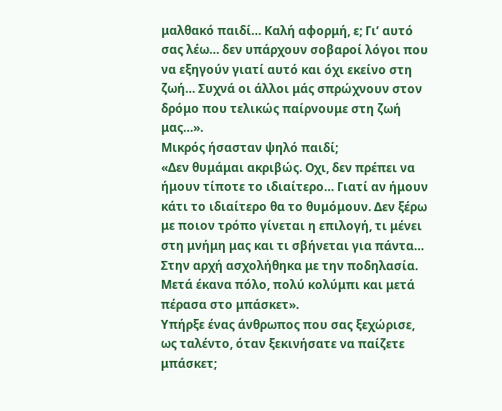μαλθακό παιδί… Καλή αφορμή, ε; Γι’ αυτό σας λέω… δεν υπάρχουν σοβαροί λόγοι που να εξηγούν γιατί αυτό και όχι εκείνο στη ζωή… Συχνά οι άλλοι μάς σπρώχνουν στον δρόμο που τελικώς παίρνουμε στη ζωή μας…».
Μικρός ήσασταν ψηλό παιδί;
«Δεν θυμάμαι ακριβώς. Οχι, δεν πρέπει να ήμουν τίποτε το ιδιαίτερο… Γιατί αν ήμουν κάτι το ιδιαίτερο θα το θυμόμουν. Δεν ξέρω με ποιον τρόπο γίνεται η επιλογή, τι μένει στη μνήμη μας και τι σβήνεται για πάντα… Στην αρχή ασχολήθηκα με την ποδηλασία. Μετά έκανα πόλο, πολύ κολύμπι και μετά πέρασα στο μπάσκετ».
Υπήρξε ένας άνθρωπος που σας ξεχώρισε, ως ταλέντο, όταν ξεκινήσατε να παίζετε μπάσκετ;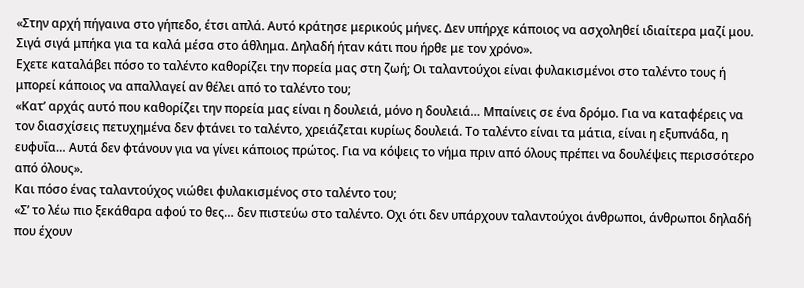«Στην αρχή πήγαινα στο γήπεδο, έτσι απλά. Αυτό κράτησε μερικούς μήνες. Δεν υπήρχε κάποιος να ασχοληθεί ιδιαίτερα μαζί μου. Σιγά σιγά μπήκα για τα καλά μέσα στο άθλημα. Δηλαδή ήταν κάτι που ήρθε με τον χρόνο».
Εχετε καταλάβει πόσο το ταλέντο καθορίζει την πορεία μας στη ζωή; Οι ταλαντούχοι είναι φυλακισμένοι στο ταλέντο τους ή μπορεί κάποιος να απαλλαγεί αν θέλει από το ταλέντο του;
«Κατ’ αρχάς αυτό που καθορίζει την πορεία μας είναι η δουλειά, μόνο η δουλειά… Μπαίνεις σε ένα δρόμο. Για να καταφέρεις να τον διασχίσεις πετυχημένα δεν φτάνει το ταλέντο, χρειάζεται κυρίως δουλειά. Το ταλέντο είναι τα μάτια, είναι η εξυπνάδα, η ευφυΐα… Αυτά δεν φτάνουν για να γίνει κάποιος πρώτος. Για να κόψεις το νήμα πριν από όλους πρέπει να δουλέψεις περισσότερο από όλους».
Και πόσο ένας ταλαντούχος νιώθει φυλακισμένος στο ταλέντο του;
«Σ’ το λέω πιο ξεκάθαρα αφού το θες… δεν πιστεύω στο ταλέντο. Οχι ότι δεν υπάρχουν ταλαντούχοι άνθρωποι, άνθρωποι δηλαδή που έχουν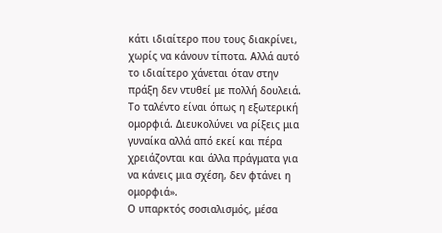κάτι ιδιαίτερο που τους διακρίνει, χωρίς να κάνουν τίποτα. Αλλά αυτό το ιδιαίτερο χάνεται όταν στην πράξη δεν ντυθεί με πολλή δουλειά. Το ταλέντο είναι όπως η εξωτερική ομορφιά. Διευκολύνει να ρίξεις μια γυναίκα αλλά από εκεί και πέρα χρειάζονται και άλλα πράγματα για να κάνεις μια σχέση, δεν φτάνει η ομορφιά».
Ο υπαρκτός σοσιαλισμός, μέσα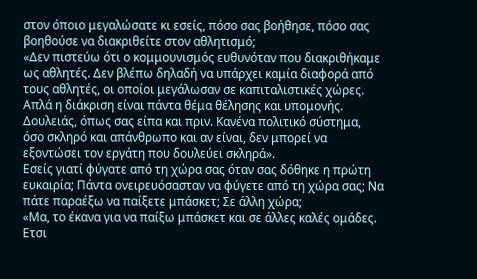στον όποιο μεγαλώσατε κι εσείς, πόσο σας βοήθησε, πόσο σας βοηθούσε να διακριθείτε στον αθλητισμό;
«Δεν πιστεύω ότι ο κομμουνισμός ευθυνόταν που διακριθήκαμε ως αθλητές. Δεν βλέπω δηλαδή να υπάρχει καμία διαφορά από τους αθλητές, οι οποίοι μεγάλωσαν σε καπιταλιστικές χώρες. Απλά η διάκριση είναι πάντα θέμα θέλησης και υπομονής. Δουλειάς, όπως σας είπα και πριν. Κανένα πολιτικό σύστημα, όσο σκληρό και απάνθρωπο και αν είναι, δεν μπορεί να εξοντώσει τον εργάτη που δουλεύει σκληρά».
Εσείς γιατί φύγατε από τη χώρα σας όταν σας δόθηκε η πρώτη ευκαιρία; Πάντα ονειρευόσασταν να φύγετε από τη χώρα σας; Να πάτε παραέξω να παίξετε μπάσκετ; Σε άλλη χώρα;
«Μα, το έκανα για να παίξω μπάσκετ και σε άλλες καλές ομάδες. Ετσι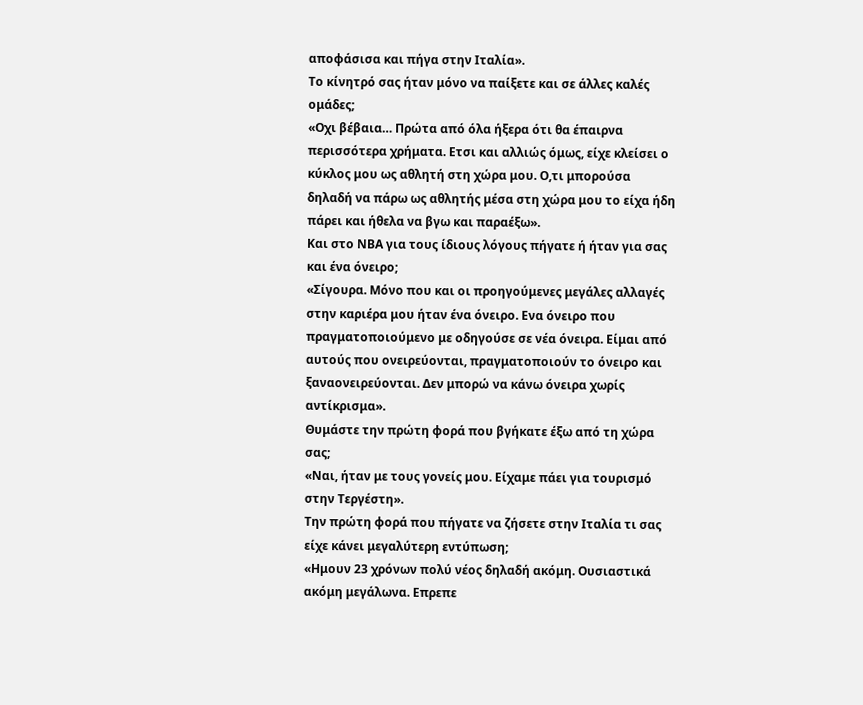αποφάσισα και πήγα στην Ιταλία».
Το κίνητρό σας ήταν μόνο να παίξετε και σε άλλες καλές ομάδες;
«Οχι βέβαια… Πρώτα από όλα ήξερα ότι θα έπαιρνα περισσότερα χρήματα. Ετσι και αλλιώς όμως, είχε κλείσει ο κύκλος μου ως αθλητή στη χώρα μου. Ο,τι μπορούσα δηλαδή να πάρω ως αθλητής μέσα στη χώρα μου το είχα ήδη πάρει και ήθελα να βγω και παραέξω».
Και στο ΝΒΑ για τους ίδιους λόγους πήγατε ή ήταν για σας και ένα όνειρο;
«Σίγουρα. Μόνο που και οι προηγούμενες μεγάλες αλλαγές στην καριέρα μου ήταν ένα όνειρο. Ενα όνειρο που πραγματοποιούμενο με οδηγούσε σε νέα όνειρα. Είμαι από αυτούς που ονειρεύονται, πραγματοποιούν το όνειρο και ξαναονειρεύονται. Δεν μπορώ να κάνω όνειρα χωρίς αντίκρισμα».
Θυμάστε την πρώτη φορά που βγήκατε έξω από τη χώρα σας;
«Ναι, ήταν με τους γονείς μου. Είχαμε πάει για τουρισμό στην Τεργέστη».
Την πρώτη φορά που πήγατε να ζήσετε στην Ιταλία τι σας είχε κάνει μεγαλύτερη εντύπωση;
«Ημουν 23 χρόνων πολύ νέος δηλαδή ακόμη. Ουσιαστικά ακόμη μεγάλωνα. Επρεπε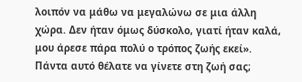λοιπόν να μάθω να μεγαλώνω σε μια άλλη χώρα. Δεν ήταν όμως δύσκολο, γιατί ήταν καλά, μου άρεσε πάρα πολύ ο τρόπος ζωής εκεί».
Πάντα αυτό θέλατε να γίνετε στη ζωή σας;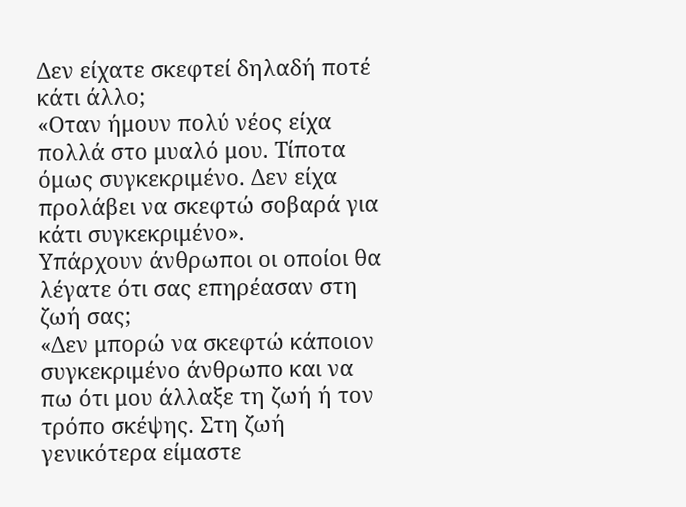Δεν είχατε σκεφτεί δηλαδή ποτέ κάτι άλλο;
«Οταν ήμουν πολύ νέος είχα πολλά στο μυαλό μου. Τίποτα όμως συγκεκριμένο. Δεν είχα προλάβει να σκεφτώ σοβαρά για κάτι συγκεκριμένο».
Υπάρχουν άνθρωποι οι οποίοι θα λέγατε ότι σας επηρέασαν στη ζωή σας;
«Δεν μπορώ να σκεφτώ κάποιον συγκεκριμένο άνθρωπο και να πω ότι μου άλλαξε τη ζωή ή τον τρόπο σκέψης. Στη ζωή γενικότερα είμαστε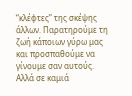“κλέφτες” της σκέψης άλλων. Παρατηρούμε τη ζωή κάποιων γύρω μας και προσπαθούμε να γίνουμε σαν αυτούς. Αλλά σε καμιά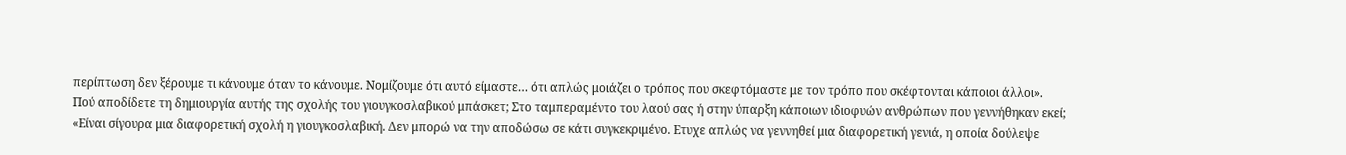περίπτωση δεν ξέρουμε τι κάνουμε όταν το κάνουμε. Νομίζουμε ότι αυτό είμαστε… ότι απλώς μοιάζει ο τρόπος που σκεφτόμαστε με τον τρόπο που σκέφτονται κάποιοι άλλοι».
Πού αποδίδετε τη δημιουργία αυτής της σχολής του γιουγκοσλαβικού μπάσκετ; Στο ταμπεραμέντο του λαού σας ή στην ύπαρξη κάποιων ιδιοφυών ανθρώπων που γεννήθηκαν εκεί;
«Είναι σίγουρα μια διαφορετική σχολή η γιουγκοσλαβική. Δεν μπορώ να την αποδώσω σε κάτι συγκεκριμένο. Ετυχε απλώς να γεννηθεί μια διαφορετική γενιά, η οποία δούλεψε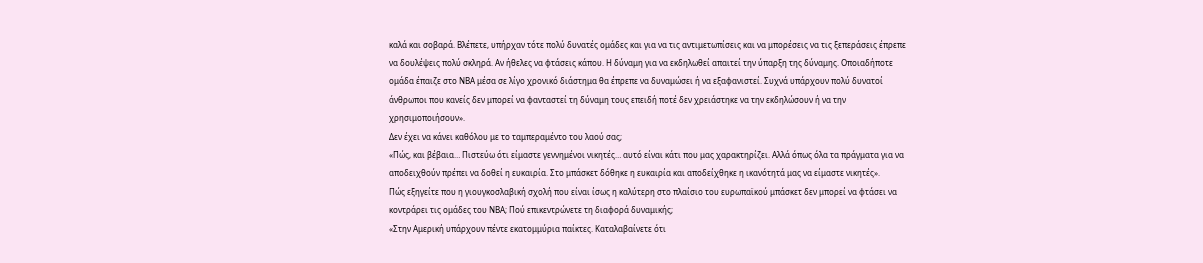καλά και σοβαρά. Βλέπετε, υπήρχαν τότε πολύ δυνατές ομάδες και για να τις αντιμετωπίσεις και να μπορέσεις να τις ξεπεράσεις έπρεπε να δουλέψεις πολύ σκληρά. Αν ήθελες να φτάσεις κάπου. Η δύναμη για να εκδηλωθεί απαιτεί την ύπαρξη της δύναμης. Οποιαδήποτε ομάδα έπαιζε στο ΝΒΑ μέσα σε λίγο χρονικό διάστημα θα έπρεπε να δυναμώσει ή να εξαφανιστεί. Συχνά υπάρχουν πολύ δυνατοί άνθρωποι που κανείς δεν μπορεί να φανταστεί τη δύναμη τους επειδή ποτέ δεν χρειάστηκε να την εκδηλώσουν ή να την χρησιμοποιήσουν».
Δεν έχει να κάνει καθόλου με το ταμπεραμέντο του λαού σας;
«Πώς, και βέβαια… Πιστεύω ότι είμαστε γεννημένοι νικητές… αυτό είναι κάτι που μας χαρακτηρίζει. Αλλά όπως όλα τα πράγματα για να αποδειχθούν πρέπει να δοθεί η ευκαιρία. Στο μπάσκετ δόθηκε η ευκαιρία και αποδείχθηκε η ικανότητά μας να είμαστε νικητές».
Πώς εξηγείτε που η γιουγκοσλαβική σχολή που είναι ίσως η καλύτερη στο πλαίσιο του ευρωπαϊκού μπάσκετ δεν μπορεί να φτάσει να κοντράρει τις ομάδες του ΝΒΑ; Πού επικεντρώνετε τη διαφορά δυναμικής;
«Στην Αμερική υπάρχουν πέντε εκατομμύρια παίκτες. Καταλαβαίνετε ότι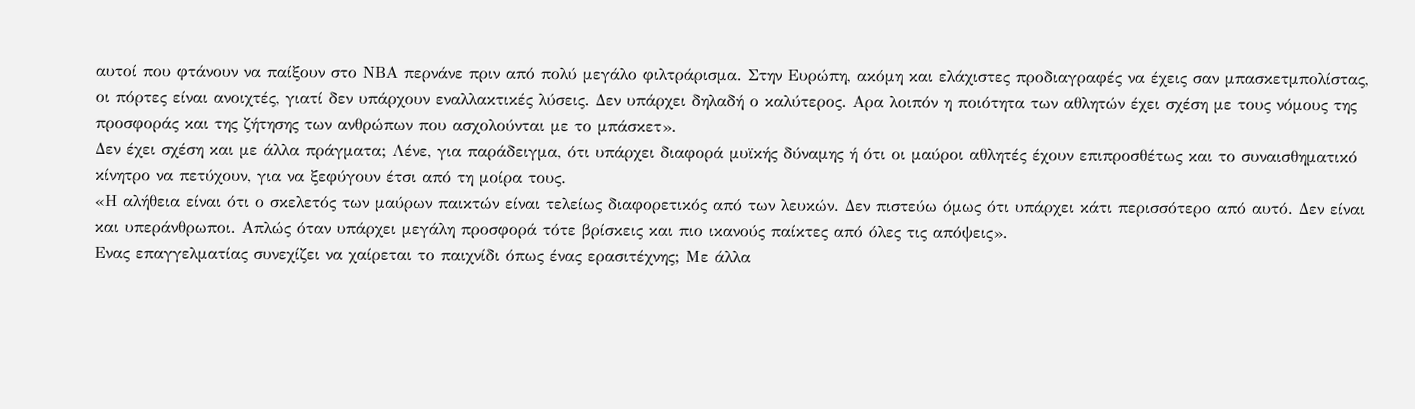αυτοί που φτάνουν να παίξουν στο ΝΒΑ περνάνε πριν από πολύ μεγάλο φιλτράρισμα. Στην Ευρώπη, ακόμη και ελάχιστες προδιαγραφές να έχεις σαν μπασκετμπολίστας, οι πόρτες είναι ανοιχτές, γιατί δεν υπάρχουν εναλλακτικές λύσεις. Δεν υπάρχει δηλαδή ο καλύτερος. Αρα λοιπόν η ποιότητα των αθλητών έχει σχέση με τους νόμους της προσφοράς και της ζήτησης των ανθρώπων που ασχολούνται με το μπάσκετ».
Δεν έχει σχέση και με άλλα πράγματα; Λένε, για παράδειγμα, ότι υπάρχει διαφορά μυϊκής δύναμης ή ότι οι μαύροι αθλητές έχουν επιπροσθέτως και το συναισθηματικό κίνητρο να πετύχουν, για να ξεφύγουν έτσι από τη μοίρα τους.
«Η αλήθεια είναι ότι ο σκελετός των μαύρων παικτών είναι τελείως διαφορετικός από των λευκών. Δεν πιστεύω όμως ότι υπάρχει κάτι περισσότερο από αυτό. Δεν είναι και υπεράνθρωποι. Απλώς όταν υπάρχει μεγάλη προσφορά τότε βρίσκεις και πιο ικανούς παίκτες από όλες τις απόψεις».
Ενας επαγγελματίας συνεχίζει να χαίρεται το παιχνίδι όπως ένας ερασιτέχνης; Με άλλα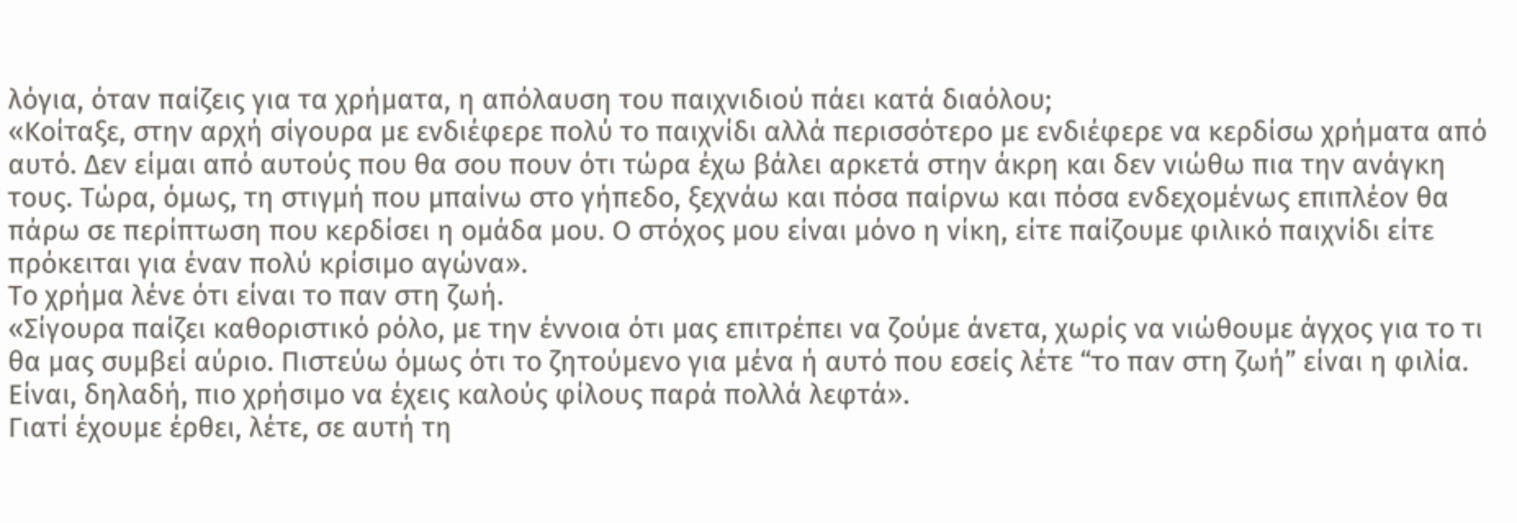λόγια, όταν παίζεις για τα χρήματα, η απόλαυση του παιχνιδιού πάει κατά διαόλου;
«Κοίταξε, στην αρχή σίγουρα με ενδιέφερε πολύ το παιχνίδι αλλά περισσότερο με ενδιέφερε να κερδίσω χρήματα από αυτό. Δεν είμαι από αυτούς που θα σου πουν ότι τώρα έχω βάλει αρκετά στην άκρη και δεν νιώθω πια την ανάγκη τους. Τώρα, όμως, τη στιγμή που μπαίνω στο γήπεδο, ξεχνάω και πόσα παίρνω και πόσα ενδεχομένως επιπλέον θα πάρω σε περίπτωση που κερδίσει η ομάδα μου. Ο στόχος μου είναι μόνο η νίκη, είτε παίζουμε φιλικό παιχνίδι είτε πρόκειται για έναν πολύ κρίσιμο αγώνα».
Το χρήμα λένε ότι είναι το παν στη ζωή.
«Σίγουρα παίζει καθοριστικό ρόλο, με την έννοια ότι μας επιτρέπει να ζούμε άνετα, χωρίς να νιώθουμε άγχος για το τι θα μας συμβεί αύριο. Πιστεύω όμως ότι το ζητούμενο για μένα ή αυτό που εσείς λέτε “το παν στη ζωή” είναι η φιλία. Είναι, δηλαδή, πιο χρήσιμο να έχεις καλούς φίλους παρά πολλά λεφτά».
Γιατί έχουμε έρθει, λέτε, σε αυτή τη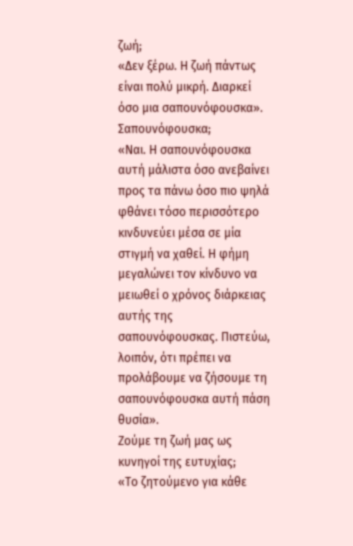ζωή;
«Δεν ξέρω. Η ζωή πάντως είναι πολύ μικρή. Διαρκεί όσο μια σαπουνόφουσκα».
Σαπουνόφουσκα;
«Ναι. Η σαπουνόφουσκα αυτή μάλιστα όσο ανεβαίνει προς τα πάνω όσο πιο ψηλά φθάνει τόσο περισσότερο κινδυνεύει μέσα σε μία στιγμή να χαθεί. Η φήμη μεγαλώνει τον κίνδυνο να μειωθεί ο χρόνος διάρκειας αυτής της σαπουνόφουσκας. Πιστεύω, λοιπόν, ότι πρέπει να προλάβουμε να ζήσουμε τη σαπουνόφουσκα αυτή πάση θυσία».
Ζούμε τη ζωή μας ως κυνηγοί της ευτυχίας;
«Το ζητούμενο για κάθε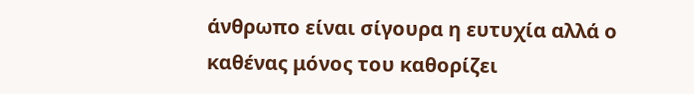άνθρωπο είναι σίγουρα η ευτυχία αλλά ο καθένας μόνος του καθορίζει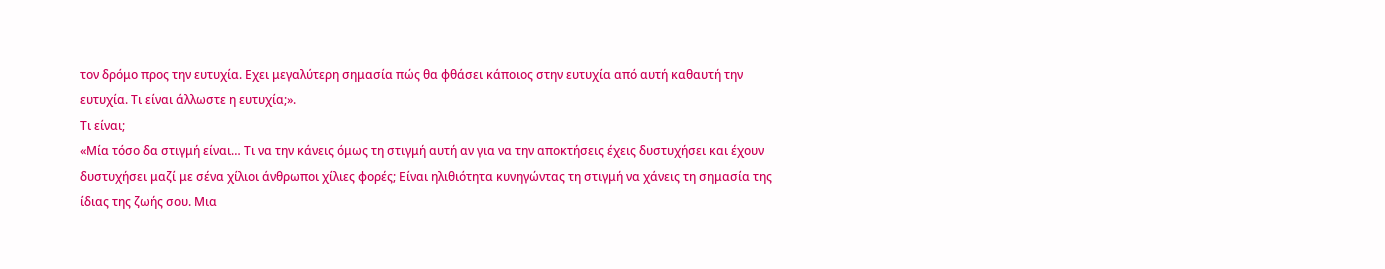τον δρόμο προς την ευτυχία. Εχει μεγαλύτερη σημασία πώς θα φθάσει κάποιος στην ευτυχία από αυτή καθαυτή την ευτυχία. Τι είναι άλλωστε η ευτυχία;».
Τι είναι;
«Μία τόσο δα στιγμή είναι… Τι να την κάνεις όμως τη στιγμή αυτή αν για να την αποκτήσεις έχεις δυστυχήσει και έχουν δυστυχήσει μαζί με σένα χίλιοι άνθρωποι χίλιες φορές; Είναι ηλιθιότητα κυνηγώντας τη στιγμή να χάνεις τη σημασία της ίδιας της ζωής σου. Μια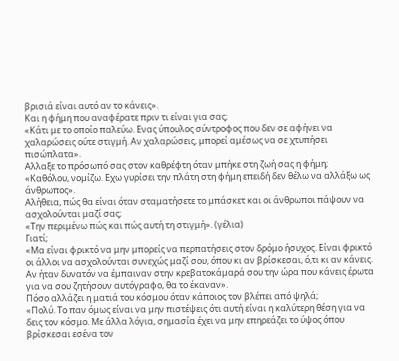βρισιά είναι αυτό αν το κάνεις».
Και η φήμη που αναφέρατε πριν τι είναι για σας;
«Κάτι με το οποίο παλεύω. Ενας ύπουλος σύντροφος που δεν σε αφήνει να χαλαρώσεις ούτε στιγμή. Αν χαλαρώσεις, μπορεί αμέσως να σε χτυπήσει πισώπλατα».
Αλλαξε το πρόσωπό σας στον καθρέφτη όταν μπήκε στη ζωή σας η φήμη;
«Καθόλου, νομίζω. Εχω γυρίσει την πλάτη στη φήμη επειδή δεν θέλω να αλλάξω ως άνθρωπος».
Αλήθεια, πώς θα είναι όταν σταματήσετε το μπάσκετ και οι άνθρωποι πάψουν να ασχολούνται μαζί σας;
«Την περιμένω πώς και πώς αυτή τη στιγμή». (γέλια)
Γιατί;
«Μα είναι φρικτό να μην μπορείς να περπατήσεις στον δρόμο ήσυχος. Είναι φρικτό οι άλλοι να ασχολούνται συνεχώς μαζί σου, όπου κι αν βρίσκεσαι, ό,τι κι αν κάνεις. Αν ήταν δυνατόν να έμπαιναν στην κρεβατοκάμαρά σου την ώρα που κάνεις έρωτα για να σου ζητήσουν αυτόγραφο, θα το έκαναν».
Πόσο αλλάζει η ματιά του κόσμου όταν κάποιος τον βλέπει από ψηλά;
«Πολύ. Το παν όμως είναι να μην πιστέψεις ότι αυτή είναι η καλύτερη θέση για να δεις τον κόσμο. Με άλλα λόγια, σημασία έχει να μην επηρεάζει το ύψος όπου βρίσκεσαι εσένα τον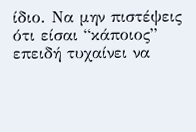ίδιο. Να μην πιστέψεις ότι είσαι “κάποιος” επειδή τυχαίνει να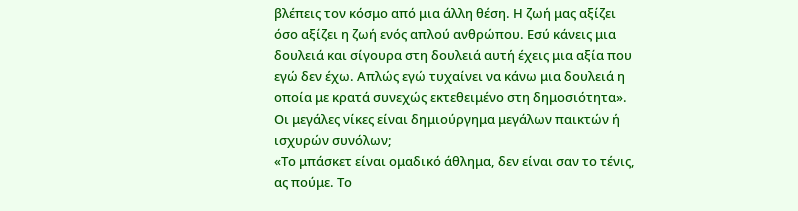βλέπεις τον κόσμο από μια άλλη θέση. Η ζωή μας αξίζει όσο αξίζει η ζωή ενός απλού ανθρώπου. Εσύ κάνεις μια δουλειά και σίγουρα στη δουλειά αυτή έχεις μια αξία που εγώ δεν έχω. Απλώς εγώ τυχαίνει να κάνω μια δουλειά η οποία με κρατά συνεχώς εκτεθειμένο στη δημοσιότητα».
Οι μεγάλες νίκες είναι δημιούργημα μεγάλων παικτών ή ισχυρών συνόλων;
«Το μπάσκετ είναι ομαδικό άθλημα, δεν είναι σαν το τένις, ας πούμε. Το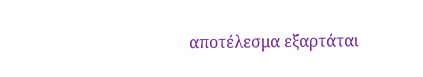αποτέλεσμα εξαρτάται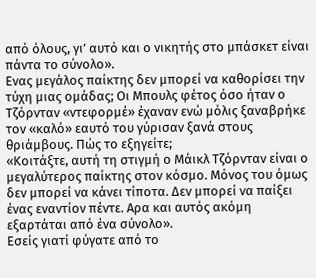από όλους, γι’ αυτό και ο νικητής στο μπάσκετ είναι πάντα το σύνολο».
Ενας μεγάλος παίκτης δεν μπορεί να καθορίσει την τύχη μιας ομάδας; Οι Μπουλς φέτος όσο ήταν ο Τζόρνταν «ντεφορμέ» έχαναν ενώ μόλις ξαναβρήκε τον «καλό» εαυτό του γύρισαν ξανά στους θριάμβους. Πώς το εξηγείτε;
«Κοιτάξτε, αυτή τη στιγμή ο Μάικλ Τζόρνταν είναι ο μεγαλύτερος παίκτης στον κόσμο. Μόνος του όμως δεν μπορεί να κάνει τίποτα. Δεν μπορεί να παίξει ένας εναντίον πέντε. Αρα και αυτός ακόμη εξαρτάται από ένα σύνολο».
Εσείς γιατί φύγατε από το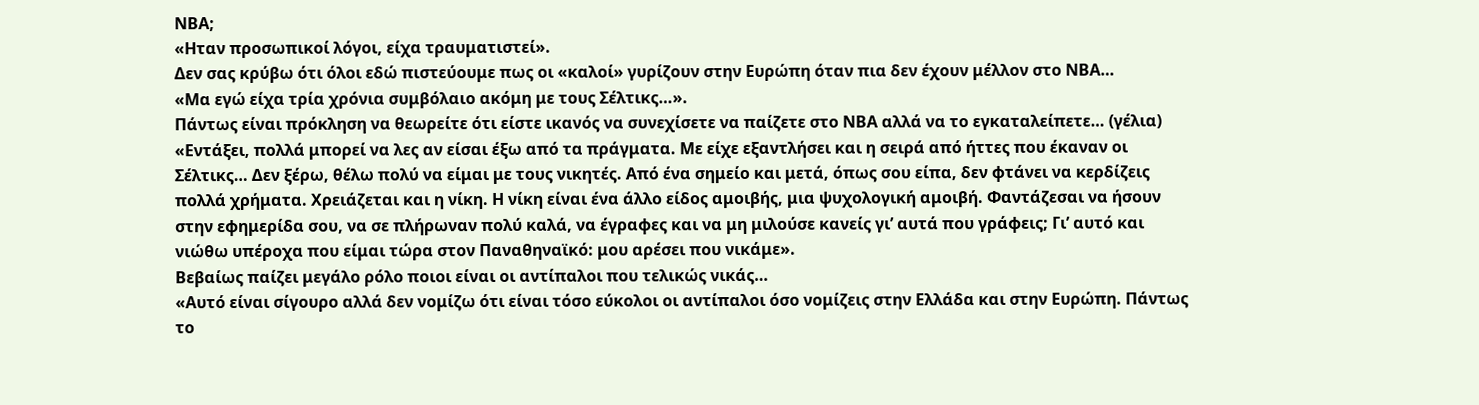ΝΒΑ;
«Ηταν προσωπικοί λόγοι, είχα τραυματιστεί».
Δεν σας κρύβω ότι όλοι εδώ πιστεύουμε πως οι «καλοί» γυρίζουν στην Ευρώπη όταν πια δεν έχουν μέλλον στο ΝΒΑ…
«Μα εγώ είχα τρία χρόνια συμβόλαιο ακόμη με τους Σέλτικς…».
Πάντως είναι πρόκληση να θεωρείτε ότι είστε ικανός να συνεχίσετε να παίζετε στο ΝΒΑ αλλά να το εγκαταλείπετε… (γέλια)
«Εντάξει, πολλά μπορεί να λες αν είσαι έξω από τα πράγματα. Με είχε εξαντλήσει και η σειρά από ήττες που έκαναν οι Σέλτικς… Δεν ξέρω, θέλω πολύ να είμαι με τους νικητές. Από ένα σημείο και μετά, όπως σου είπα, δεν φτάνει να κερδίζεις πολλά χρήματα. Χρειάζεται και η νίκη. Η νίκη είναι ένα άλλο είδος αμοιβής, μια ψυχολογική αμοιβή. Φαντάζεσαι να ήσουν στην εφημερίδα σου, να σε πλήρωναν πολύ καλά, να έγραφες και να μη μιλούσε κανείς γι’ αυτά που γράφεις; Γι’ αυτό και νιώθω υπέροχα που είμαι τώρα στον Παναθηναϊκό: μου αρέσει που νικάμε».
Βεβαίως παίζει μεγάλο ρόλο ποιοι είναι οι αντίπαλοι που τελικώς νικάς…
«Αυτό είναι σίγουρο αλλά δεν νομίζω ότι είναι τόσο εύκολοι οι αντίπαλοι όσο νομίζεις στην Ελλάδα και στην Ευρώπη. Πάντως το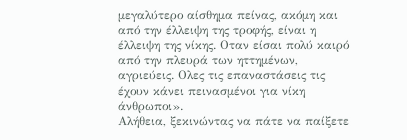μεγαλύτερο αίσθημα πείνας, ακόμη και από την έλλειψη της τροφής, είναι η έλλειψη της νίκης. Οταν είσαι πολύ καιρό από την πλευρά των ηττημένων, αγριεύεις. Ολες τις επαναστάσεις τις έχουν κάνει πεινασμένοι για νίκη άνθρωποι».
Αλήθεια, ξεκινώντας να πάτε να παίξετε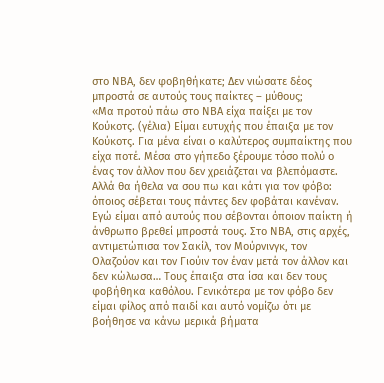στο ΝΒΑ, δεν φοβηθήκατε; Δεν νιώσατε δέος μπροστά σε αυτούς τους παίκτες – μύθους;
«Μα προτού πάω στο ΝΒΑ είχα παίξει με τον Κούκοτς. (γέλια) Είμαι ευτυχής που έπαιξα με τον Κούκοτς. Για μένα είναι ο καλύτερος συμπαίκτης που είχα ποτέ. Μέσα στο γήπεδο ξέρουμε τόσο πολύ ο ένας τον άλλον που δεν χρειάζεται να βλεπόμαστε. Αλλά θα ήθελα να σου πω και κάτι για τον φόβο: όποιος σέβεται τους πάντες δεν φοβάται κανέναν. Εγώ είμαι από αυτούς που σέβονται όποιον παίκτη ή άνθρωπο βρεθεί μπροστά τους. Στο ΝΒΑ, στις αρχές, αντιμετώπισα τον Σακίλ, τον Μούρνινγκ, τον Ολαζούον και τον Γιούιν τον έναν μετά τον άλλον και δεν κώλωσα… Τους έπαιξα στα ίσα και δεν τους φοβήθηκα καθόλου. Γενικότερα με τον φόβο δεν είμαι φίλος από παιδί και αυτό νομίζω ότι με βοήθησε να κάνω μερικά βήματα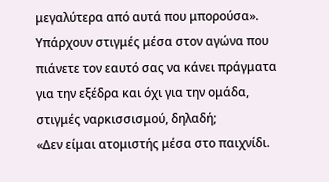μεγαλύτερα από αυτά που μπορούσα».
Υπάρχουν στιγμές μέσα στον αγώνα που πιάνετε τον εαυτό σας να κάνει πράγματα για την εξέδρα και όχι για την ομάδα, στιγμές ναρκισσισμού, δηλαδή;
«Δεν είμαι ατομιστής μέσα στο παιχνίδι.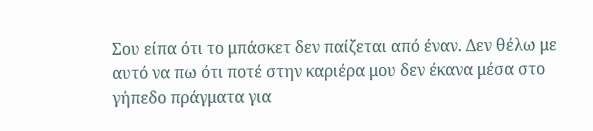Σου είπα ότι το μπάσκετ δεν παίζεται από έναν. Δεν θέλω με αυτό να πω ότι ποτέ στην καριέρα μου δεν έκανα μέσα στο γήπεδο πράγματα για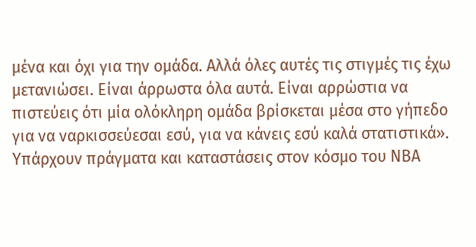μένα και όχι για την ομάδα. Αλλά όλες αυτές τις στιγμές τις έχω μετανιώσει. Είναι άρρωστα όλα αυτά. Είναι αρρώστια να πιστεύεις ότι μία ολόκληρη ομάδα βρίσκεται μέσα στο γήπεδο για να ναρκισσεύεσαι εσύ, για να κάνεις εσύ καλά στατιστικά».
Υπάρχουν πράγματα και καταστάσεις στον κόσμο του ΝΒΑ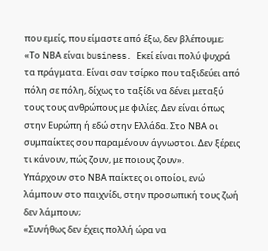που εμείς, που είμαστε από έξω, δεν βλέπουμε;
«Το ΝΒΑ είναι business. Εκεί είναι πολύ ψυχρά τα πράγματα. Είναι σαν τσίρκο που ταξιδεύει από πόλη σε πόλη, δίχως το ταξίδι να δένει μεταξύ τους τους ανθρώπους με φιλίες. Δεν είναι όπως στην Ευρώπη ή εδώ στην Ελλάδα. Στο ΝΒΑ οι συμπαίκτες σου παραμένουν άγνωστοι. Δεν ξέρεις τι κάνουν, πώς ζουν, με ποιους ζουν».
Υπάρχουν στο ΝΒΑ παίκτες οι οποίοι, ενώ λάμπουν στο παιχνίδι, στην προσωπική τους ζωή δεν λάμπουν;
«Συνήθως δεν έχεις πολλή ώρα να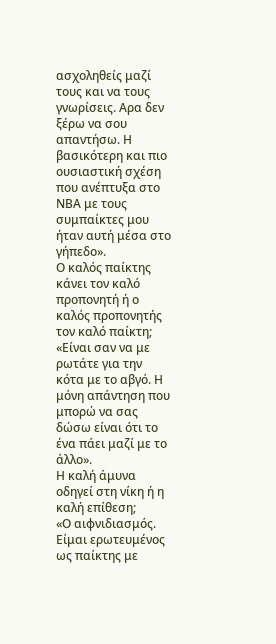ασχοληθείς μαζί τους και να τους γνωρίσεις. Αρα δεν ξέρω να σου απαντήσω. Η βασικότερη και πιο ουσιαστική σχέση που ανέπτυξα στο ΝΒΑ με τους συμπαίκτες μου ήταν αυτή μέσα στο γήπεδο».
Ο καλός παίκτης κάνει τον καλό προπονητή ή ο καλός προπονητής τον καλό παίκτη;
«Είναι σαν να με ρωτάτε για την κότα με το αβγό. Η μόνη απάντηση που μπορώ να σας δώσω είναι ότι το ένα πάει μαζί με το άλλο».
Η καλή άμυνα οδηγεί στη νίκη ή η καλή επίθεση;
«Ο αιφνιδιασμός. Είμαι ερωτευμένος ως παίκτης με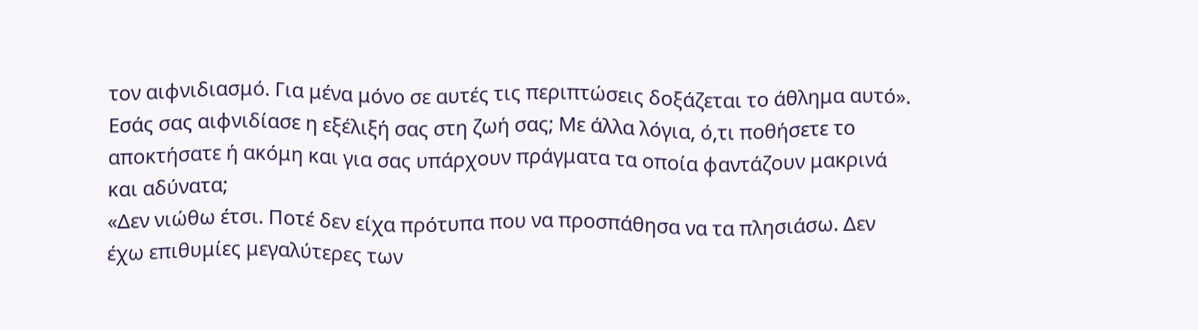τον αιφνιδιασμό. Για μένα μόνο σε αυτές τις περιπτώσεις δοξάζεται το άθλημα αυτό».
Εσάς σας αιφνιδίασε η εξέλιξή σας στη ζωή σας; Με άλλα λόγια, ό,τι ποθήσετε το αποκτήσατε ή ακόμη και για σας υπάρχουν πράγματα τα οποία φαντάζουν μακρινά και αδύνατα;
«Δεν νιώθω έτσι. Ποτέ δεν είχα πρότυπα που να προσπάθησα να τα πλησιάσω. Δεν έχω επιθυμίες μεγαλύτερες των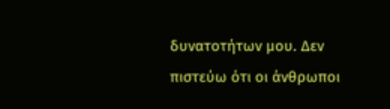δυνατοτήτων μου. Δεν πιστεύω ότι οι άνθρωποι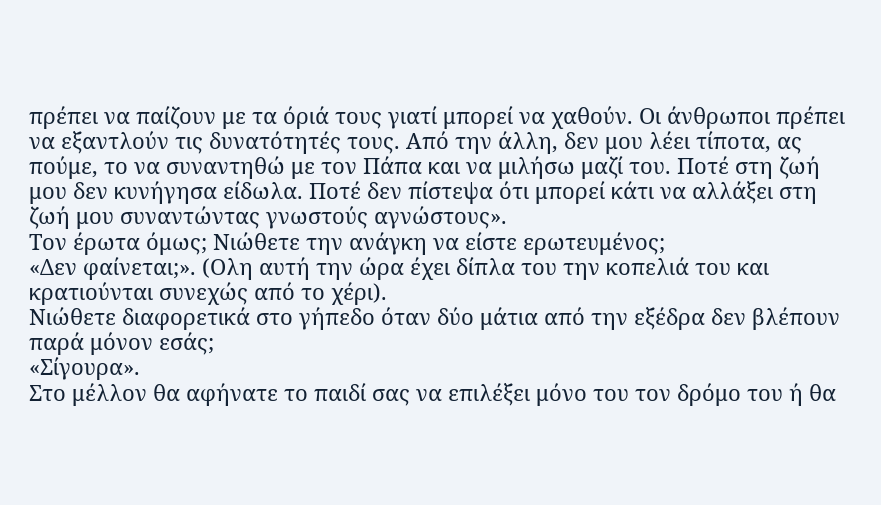πρέπει να παίζουν με τα όριά τους γιατί μπορεί να χαθούν. Οι άνθρωποι πρέπει να εξαντλούν τις δυνατότητές τους. Από την άλλη, δεν μου λέει τίποτα, ας πούμε, το να συναντηθώ με τον Πάπα και να μιλήσω μαζί του. Ποτέ στη ζωή μου δεν κυνήγησα είδωλα. Ποτέ δεν πίστεψα ότι μπορεί κάτι να αλλάξει στη ζωή μου συναντώντας γνωστούς αγνώστους».
Τον έρωτα όμως; Νιώθετε την ανάγκη να είστε ερωτευμένος;
«Δεν φαίνεται;». (Ολη αυτή την ώρα έχει δίπλα του την κοπελιά του και κρατιούνται συνεχώς από το χέρι).
Νιώθετε διαφορετικά στο γήπεδο όταν δύο μάτια από την εξέδρα δεν βλέπουν παρά μόνον εσάς;
«Σίγουρα».
Στο μέλλον θα αφήνατε το παιδί σας να επιλέξει μόνο του τον δρόμο του ή θα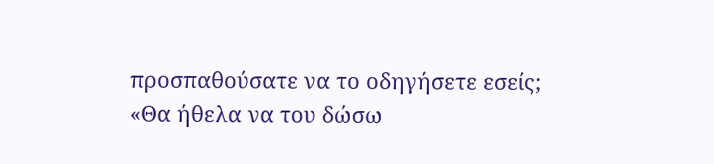προσπαθούσατε να το οδηγήσετε εσείς;
«Θα ήθελα να του δώσω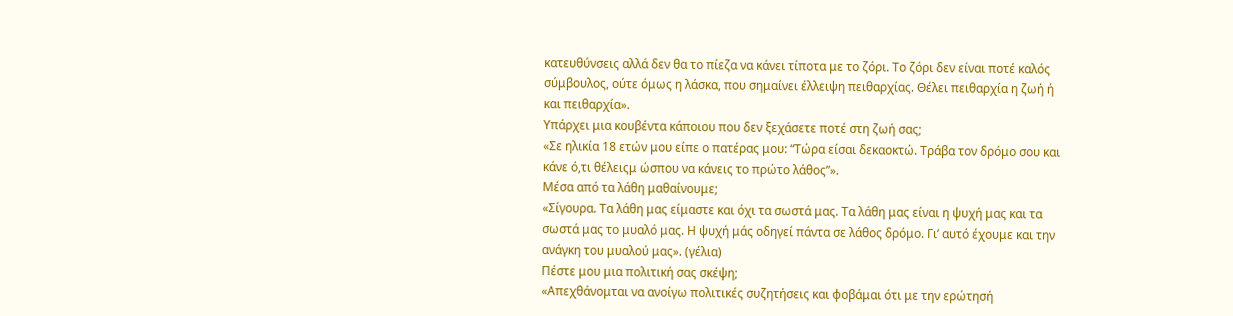κατευθύνσεις αλλά δεν θα το πίεζα να κάνει τίποτα με το ζόρι. Το ζόρι δεν είναι ποτέ καλός σύμβουλος, ούτε όμως η λάσκα, που σημαίνει έλλειψη πειθαρχίας. Θέλει πειθαρχία η ζωή ή και πειθαρχία».
Υπάρχει μια κουβέντα κάποιου που δεν ξεχάσετε ποτέ στη ζωή σας;
«Σε ηλικία 18 ετών μου είπε ο πατέρας μου: “Τώρα είσαι δεκαοκτώ. Τράβα τον δρόμο σου και κάνε ό,τι θέλειςμ ώσπου να κάνεις το πρώτο λάθος”».
Μέσα από τα λάθη μαθαίνουμε;
«Σίγουρα. Τα λάθη μας είμαστε και όχι τα σωστά μας. Τα λάθη μας είναι η ψυχή μας και τα σωστά μας το μυαλό μας. Η ψυχή μάς οδηγεί πάντα σε λάθος δρόμο. Γι’ αυτό έχουμε και την ανάγκη του μυαλού μας». (γέλια)
Πέστε μου μια πολιτική σας σκέψη;
«Απεχθάνομται να ανοίγω πολιτικές συζητήσεις και φοβάμαι ότι με την ερώτησή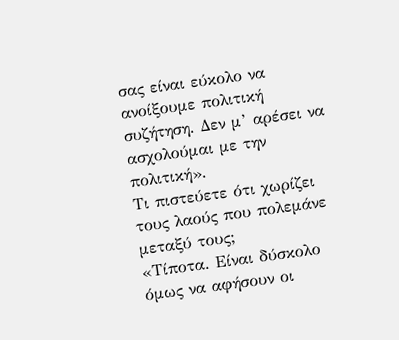σας είναι εύκολο να ανοίξουμε πολιτική συζήτηση. Δεν μ’ αρέσει να ασχολούμαι με την πολιτική».
Τι πιστεύετε ότι χωρίζει τους λαούς που πολεμάνε μεταξύ τους;
«Τίποτα. Είναι δύσκολο όμως να αφήσουν οι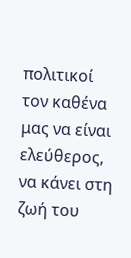πολιτικοί τον καθένα μας να είναι ελεύθερος, να κάνει στη ζωή του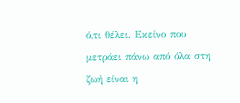ό,τι θέλει. Εκείνο που μετράει πάνω από όλα στη ζωή είναι η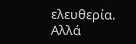ελευθερία. Αλλά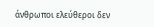άνθρωποι ελεύθεροι δεν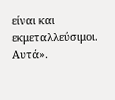είναι και εκμεταλλεύσιμοι. Αυτά».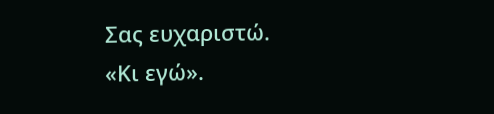Σας ευχαριστώ.
«Κι εγώ».